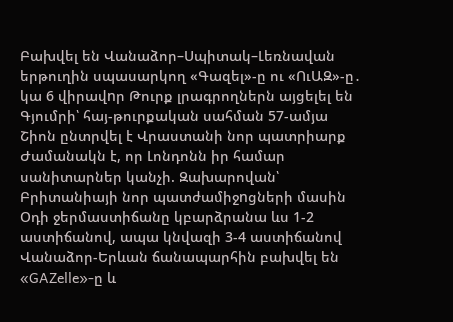Բախվել են Վանաձոր–Սպիտակ–Լեռնավան երթուղին սպասարկող «Գազել»-ը ու «ՈւԱԶ»-ը․ կա 6 վիրավnր Թուրք լրագրողներն այցելել են Գյումրի՝ հայ-թուրքական սահման 57-ամյա Շիոն ընտրվել է Վրաստանի նոր պատրիարք Ժամանակն է, որ Լոնդոնն իր համար սանիտարներ կանչի. Զախարովան՝ Բրիտանիայի նոր պատժամիջnցների մասին Օդի ջերմաստիճանը կբարձրանա ևս 1-2 աստիճանով, ապա կնվազի 3-4 աստիճանով Վանաձոր-Երևան ճանապարհին բախվել են «GAZelle»-ը և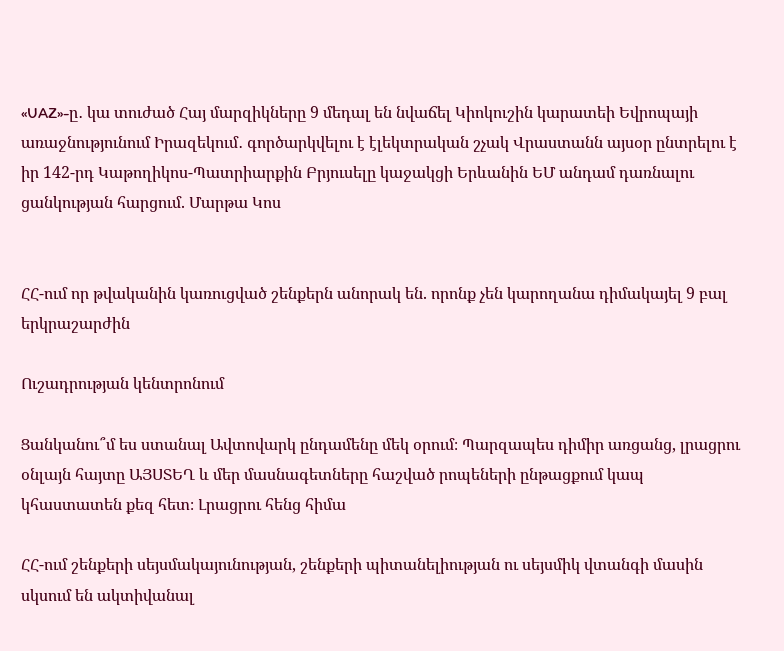«UAZ»-ը․ կա տուժած Հայ մարզիկները 9 մեդալ են նվաճել Կիոկուշին կարատեի Եվրոպայի առաջնությունում Իրազեկում․ գործարկվելու է էլեկտրական շչակ Վրաստանն այսօր ընտրելու է իր 142-րդ Կաթողիկոս-Պատրիարքին Բրյուսելը կաջակցի Երևանին ԵՄ անդամ դառնալու ցանկության հարցում. Մարթա Կոս


ՀՀ-ում որ թվականին կառուցված շենքերն անորակ են. որոնք չեն կարողանա դիմակայել 9 բալ երկրաշարժին

Ուշադրության կենտրոնում

Ցանկանու՞մ ես ստանալ Ավտովարկ ընդամենը մեկ օրում։ Պարզապես դիմիր առցանց, լրացրու օնլայն հայտը ԱՅՍՏԵՂ և մեր մասնագետները հաշված րոպեների ընթացքում կապ կհաստատեն քեզ հետ։ Լրացրու հենց հիմա

ՀՀ-ում շենքերի սեյսմակայունության, շենքերի պիտանելիության ու սեյսմիկ վտանգի մասին սկսում են ակտիվանալ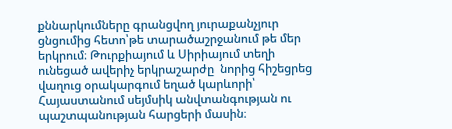քննարկումները գրանցվող յուրաքանչյուր ցնցումից հետո՝թե տարածաշրջանում թե մեր երկրում։ Թուրքիայում և Սիրիայում տեղի ունեցած ավերիչ երկրաշարժը  նորից հիշեցրեց վաղուց օրակարգում եղած կարևորի՝ Հայաստանում սեյմսիկ անվտանգության ու պաշտպանության հարցերի մասին։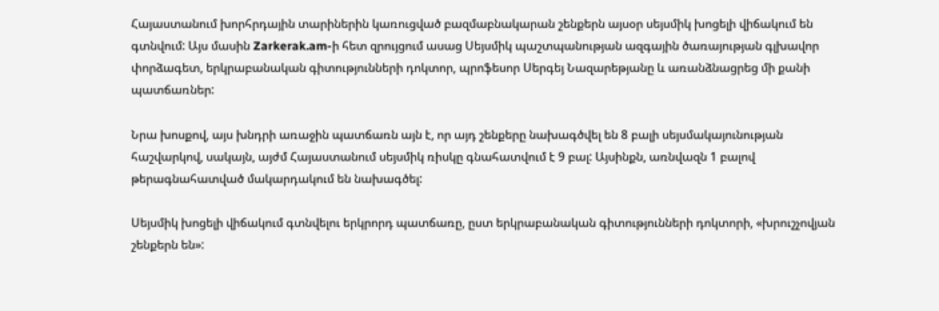Հայաստանում խորհրդային տարիներին կառուցված բազմաբնակարան շենքերն այսօր սեյսմիկ խոցելի վիճակում են գտնվում: Այս մասին Zarkerak.am-ի հետ զրույցում ասաց Սեյսմիկ պաշտպանության ազգային ծառայության գլխավոր փորձագետ, երկրաբանական գիտությունների դոկտոր, պրոֆեսոր Սերգեյ Նազարեթյանը և առանձնացրեց մի քանի պատճառներ:

Նրա խոսքով, այս խնդրի առաջին պատճառն այն է, որ այդ շենքերը նախագծվել են 8 բալի սեյսմակայունության հաշվարկով, սակայն, այժմ Հայաստանում սեյսմիկ ռիսկը գնահատվում է 9 բալ: Այսինքն, առնվազն 1 բալով թերագնահատված մակարդակում են նախագծել:

Սեյսմիկ խոցելի վիճակում գտնվելու երկրորդ պատճառը, ըստ երկրաբանական գիտությունների դոկտորի, «խրուշչովյան շենքերն են»: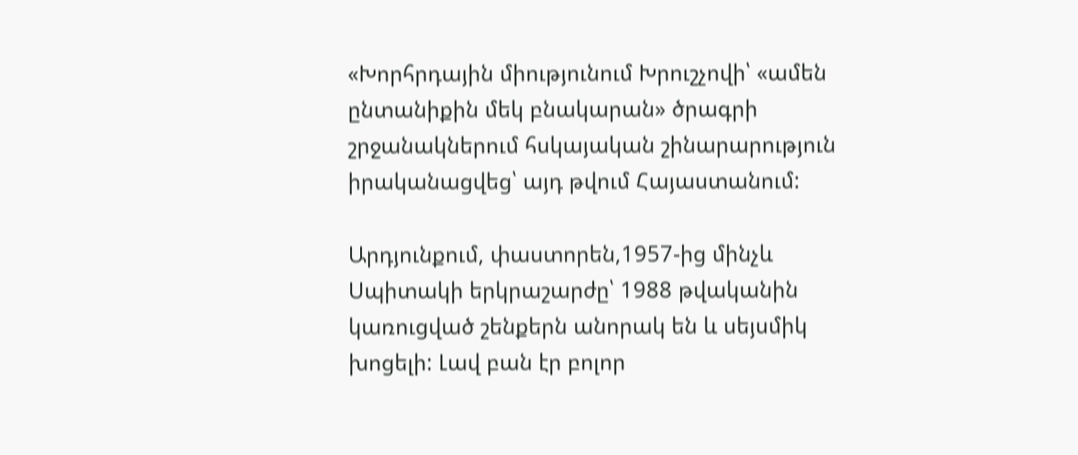«Խորհրդային միությունում Խրուշչովի՝ «ամեն ընտանիքին մեկ բնակարան» ծրագրի շրջանակներում հսկայական շինարարություն իրականացվեց՝ այդ թվում Հայաստանում:

Արդյունքում, փաստորեն,1957-ից մինչև Սպիտակի երկրաշարժը՝ 1988 թվականին կառուցված շենքերն անորակ են և սեյսմիկ խոցելի: Լավ բան էր բոլոր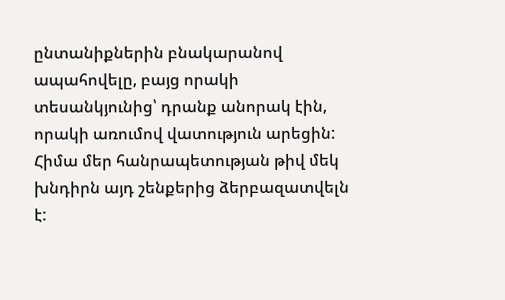ընտանիքներին բնակարանով ապահովելը, բայց որակի տեսանկյունից՝ դրանք անորակ էին, որակի առումով վատություն արեցին: Հիմա մեր հանրապետության թիվ մեկ խնդիրն այդ շենքերից ձերբազատվելն է: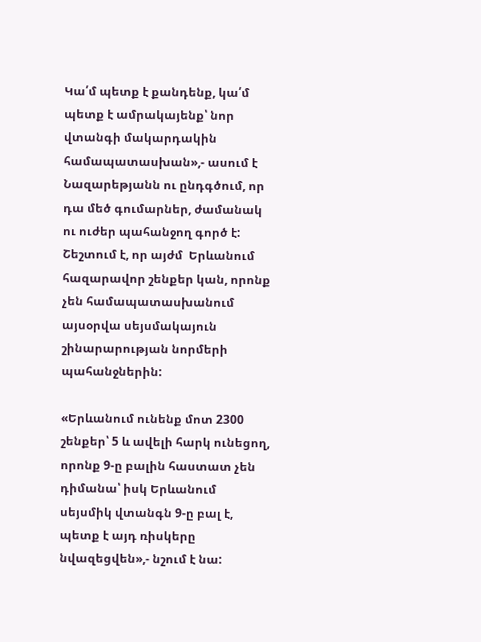Կա՛մ պետք է քանդենք, կա՛մ պետք է ամրակայենք՝ նոր վտանգի մակարդակին համապատասխան»,- ասում է Նազարեթյանն ու ընդգծում, որ դա մեծ գումարներ, ժամանակ ու ուժեր պահանջող գործ է: Շեշտում է, որ այժմ  Երևանում հազարավոր շենքեր կան, որոնք չեն համապատասխանում այսօրվա սեյսմակայուն շինարարության նորմերի պահանջներին:

«Երևանում ունենք մոտ 2300 շենքեր՝ 5 և ավելի հարկ ունեցող, որոնք 9-ը բալին հաստատ չեն դիմանա՝ իսկ Երևանում սեյսմիկ վտանգն 9-ը բալ է, պետք է այդ ռիսկերը նվազեցվեն»,- նշում է նա: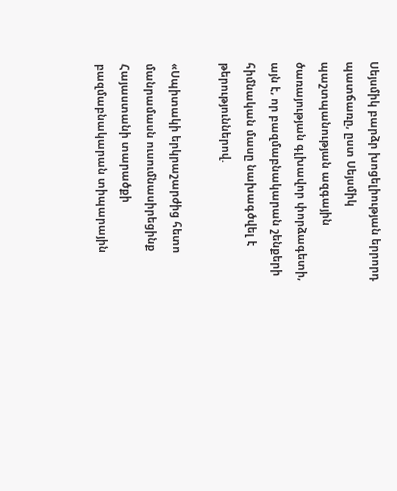Սեյսմիկ բարձր խոցելիության երրորդ պատճառը, ըստ Սեյսմիկ պաշտպանության ազգային ծառայության գլխավոր փորձագետի, այն է, որ բազմաբնակարան շենքերի հիմնական մասը նախագծվել է թերություններով.

«Սպիտակի երկրաշարժից հետո մանրամասն ուսումնասիրեցինք Հայաստանի տարածքի բազմաբնակարան տիպարային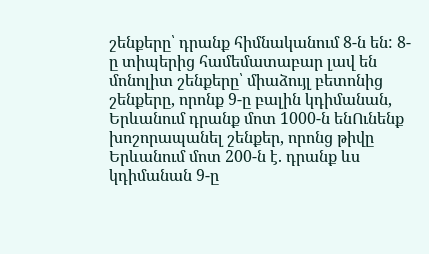շենքերը՝ դրանք հիմնականում 8-ն են: 8-ը տիպերից համեմատաբար լավ են մոնոլիտ շենքերը՝ միաձույլ բետոնից շենքերը, որոնք 9-ը բալին կդիմանան, Երևանում դրանք մոտ 1000-ն ենՈւնենք խոշորապանել շենքեր, որոնց թիվը Երևանում մոտ 200-ն է. դրանք ևս կդիմանան 9-ը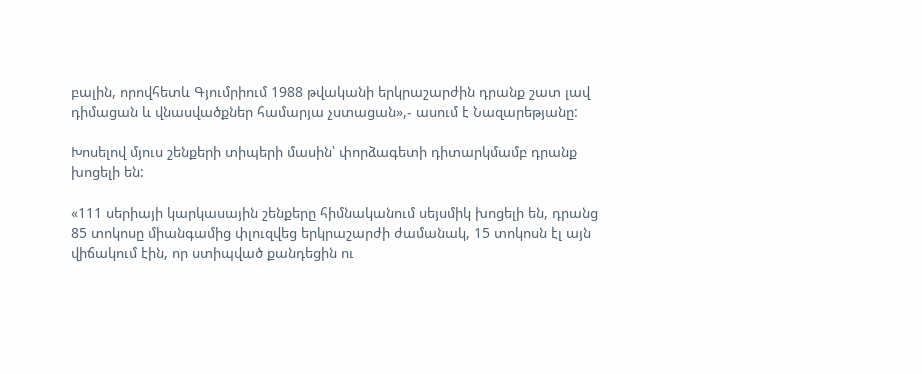բալին, որովհետև Գյումրիում 1988 թվականի երկրաշարժին դրանք շատ լավ դիմացան և վնասվածքներ համարյա չստացան»,- ասում է Նազարեթյանը:

Խոսելով մյուս շենքերի տիպերի մասին՝ փորձագետի դիտարկմամբ դրանք խոցելի են:

«111 սերիայի կարկասային շենքերը հիմնականում սեյսմիկ խոցելի են, դրանց 85 տոկոսը միանգամից փլուզվեց երկրաշարժի ժամանակ, 15 տոկոսն էլ այն վիճակում էին, որ ստիպված քանդեցին ու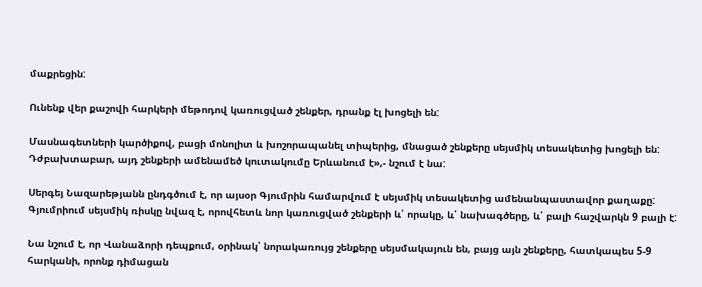մաքրեցին:

Ունենք վեր քաշովի հարկերի մեթոդով կառուցված շենքեր, դրանք էլ խոցելի են:

Մասնագետների կարծիքով, բացի մոնոլիտ և խոշորապանել տիպերից, մնացած շենքերը սեյսմիկ տեսակետից խոցելի են: Դժբախտաբար, այդ շենքերի ամենամեծ կուտակումը Երևանում է»,- նշում է նա:

Սերգեյ Նազարեթյանն ընդգծում է, որ այսօր Գյումրին համարվում է սեյսմիկ տեսակետից ամենանպաստավոր քաղաքը: Գյումրիում սեյսմիկ ռիսկը նվազ է, որովհետև նոր կառուցված շենքերի և՛ որակը, և՛ նախագծերը, և՛ բալի հաշվարկն 9 բալի է:

Նա նշում է, որ Վանաձորի դեպքում, օրինակ՝ նորակառույց շենքերը սեյսմակայուն են, բայց այն շենքերը, հատկապես 5-9 հարկանի, որոնք դիմացան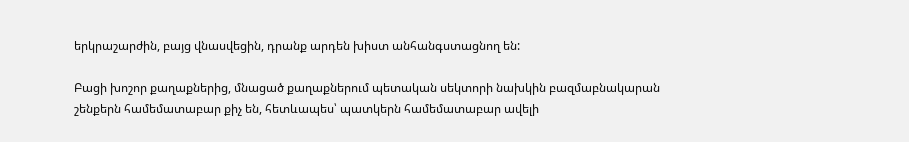երկրաշարժին, բայց վնասվեցին, դրանք արդեն խիստ անհանգստացնող են:

Բացի խոշոր քաղաքներից, մնացած քաղաքներում պետական սեկտորի նախկին բազմաբնակարան շենքերն համեմատաբար քիչ են, հետևապես՝ պատկերն համեմատաբար ավելի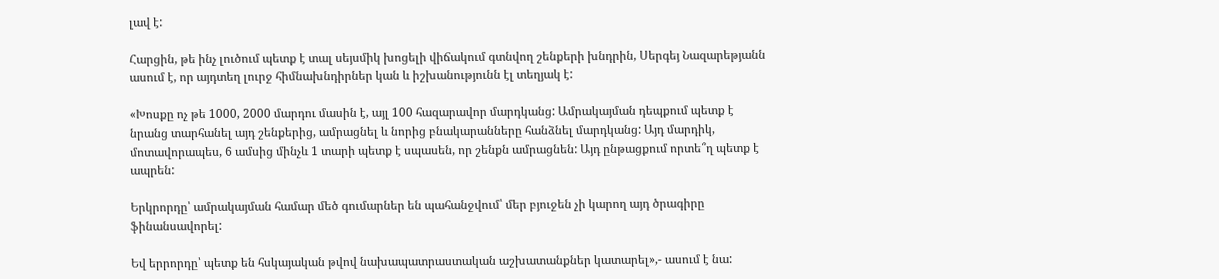լավ է:

Հարցին, թե ինչ լուծում պետք է տալ սեյսմիկ խոցելի վիճակում գտնվող շենքերի խնդրին, Սերգեյ Նազարեթյանն ասում է, որ այդտեղ լուրջ հիմնախնդիրներ կան և իշխանությունն էլ տեղյակ է:

«Խոսքը ոչ թե 1000, 2000 մարդու մասին է, այլ 100 հազարավոր մարդկանց: Ամրակայման դեպքում պետք է նրանց տարհանել այդ շենքերից, ամրացնել և նորից բնակարանները հանձնել մարդկանց: Այդ մարդիկ, մոտավորապես, 6 ամսից մինչև 1 տարի պետք է սպասեն, որ շենքն ամրացնեն: Այդ ընթացքում որտե՞ղ պետք է ապրեն:

Երկրորդը՝ ամրակայման համար մեծ գումարներ են պահանջվում՝ մեր բյուջեն չի կարող այդ ծրագիրը ֆինանսավորել:

Եվ երրորդը՝ պետք են հսկայական թվով նախապատրաստական աշխատանքներ կատարել»,- ասում է նա: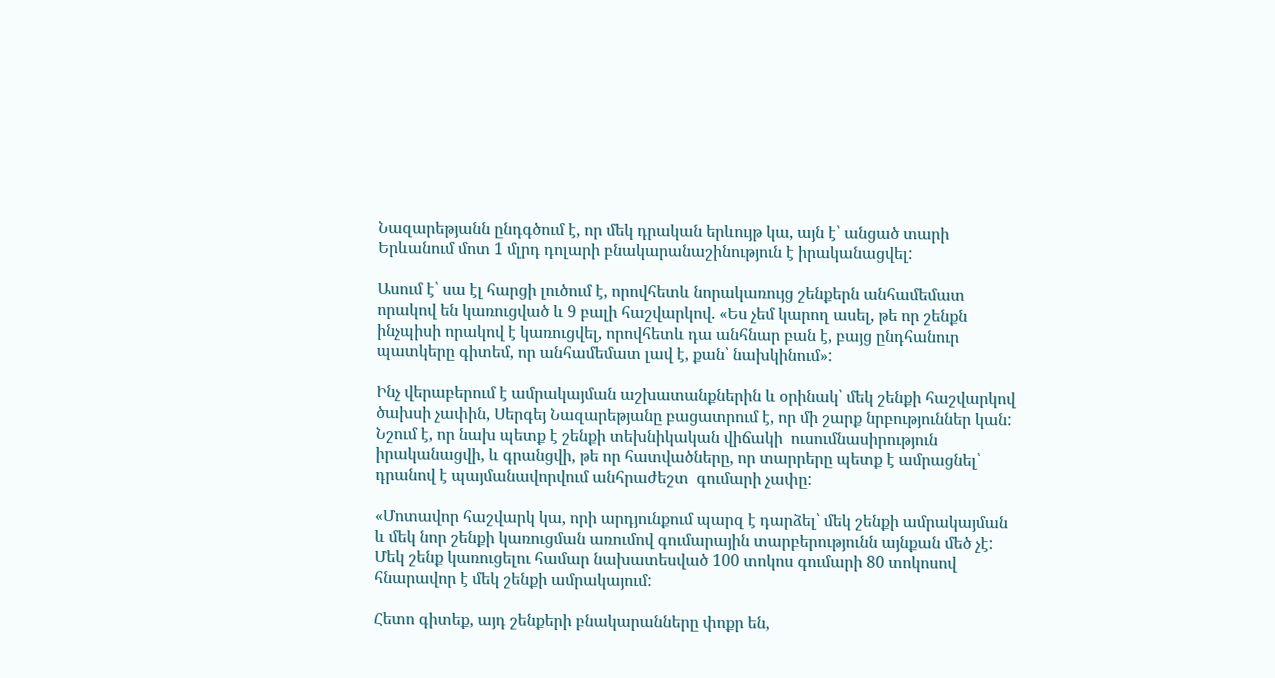Նազարեթյանն ընդգծում է, որ մեկ դրական երևույթ կա, այն է՝ անցած տարի Երևանում մոտ 1 մլրդ դոլարի բնակարանաշինություն է իրականացվել:

Ասում է՝ սա էլ հարցի լուծում է, որովհետև նորակառույց շենքերն անհամեմատ որակով են կառուցված և 9 բալի հաշվարկով. «Ես չեմ կարող ասել, թե որ շենքն ինչպիսի որակով է կառուցվել, որովհետև դա անհնար բան է, բայց ընդհանուր պատկերը գիտեմ, որ անհամեմատ լավ է, քան՝ նախկինում»:

Ինչ վերաբերում է ամրակայման աշխատանքներին և օրինակ՝ մեկ շենքի հաշվարկով ծախսի չափին, Սերգեյ Նազարեթյանը բացատրում է, որ մի շարք նրբություններ կան: Նշում է, որ նախ պետք է շենքի տեխնիկական վիճակի  ուսումնասիրություն իրականացվի, և գրանցվի, թե որ հատվածները, որ տարրերը պետք է ամրացնել՝ դրանով է պայմանավորվում անհրաժեշտ  գումարի չափը:

«Մոտավոր հաշվարկ կա, որի արդյունքում պարզ է դարձել՝ մեկ շենքի ամրակայման և մեկ նոր շենքի կառուցման առումով գումարային տարբերությունն այնքան մեծ չէ: Մեկ շենք կառուցելու համար նախատեսված 100 տոկոս գումարի 80 տոկոսով հնարավոր է մեկ շենքի ամրակայում:

Հետո գիտեք, այդ շենքերի բնակարանները փոքր են,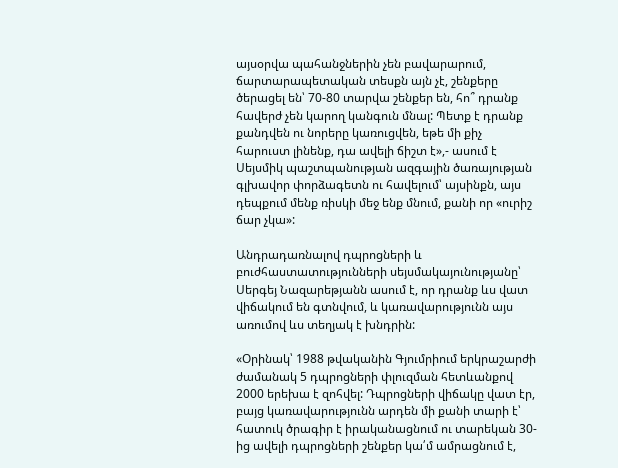այսօրվա պահանջներին չեն բավարարում, ճարտարապետական տեսքն այն չէ, շենքերը ծերացել են՝ 70-80 տարվա շենքեր են, հո՞ դրանք հավերժ չեն կարող կանգուն մնալ: Պետք է դրանք քանդվեն ու նորերը կառուցվեն, եթե մի քիչ հարուստ լինենք, դա ավելի ճիշտ է»,- ասում է Սեյսմիկ պաշտպանության ազգային ծառայության գլխավոր փորձագետն ու հավելում՝ այսինքն, այս դեպքում մենք ռիսկի մեջ ենք մնում, քանի որ «ուրիշ ճար չկա»:

Անդրադառնալով դպրոցների և բուժհաստատությունների սեյսմակայունությանը՝ Սերգեյ Նազարեթյանն ասում է, որ դրանք ևս վատ վիճակում են գտնվում, և կառավարությունն այս առումով ևս տեղյակ է խնդրին:

«Օրինակ՝ 1988 թվականին Գյումրիում երկրաշարժի ժամանակ 5 դպրոցների փլուզման հետևանքով 2000 երեխա է զոհվել: Դպրոցների վիճակը վատ էր, բայց կառավարությունն արդեն մի քանի տարի է՝ հատուկ ծրագիր է իրականացնում ու տարեկան 30-ից ավելի դպրոցների շենքեր կա՛մ ամրացնում է,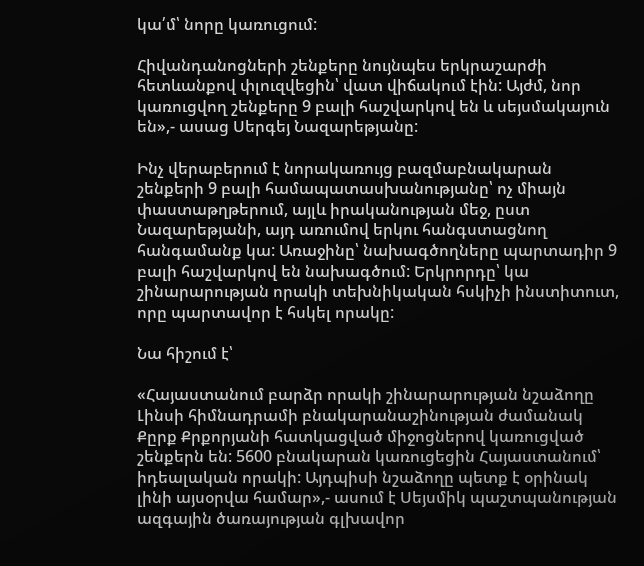կա՛մ՝ նորը կառուցում:

Հիվանդանոցների շենքերը նույնպես երկրաշարժի հետևանքով փլուզվեցին՝ վատ վիճակում էին: Այժմ, նոր կառուցվող շենքերը 9 բալի հաշվարկով են և սեյսմակայուն են»,- ասաց Սերգեյ Նազարեթյանը:

Ինչ վերաբերում է նորակառույց բազմաբնակարան շենքերի 9 բալի համապատասխանությանը՝ ոչ միայն փաստաթղթերում, այլև իրականության մեջ, ըստ Նազարեթյանի, այդ առումով երկու հանգստացնող հանգամանք կա: Առաջինը՝ նախագծողները պարտադիր 9 բալի հաշվարկով են նախագծում: Երկրորդը՝ կա շինարարության որակի տեխնիկական հսկիչի ինստիտուտ, որը պարտավոր է հսկել որակը:

Նա հիշում է՝

«Հայաստանում բարձր որակի շինարարության նշաձողը Լինսի հիմնադրամի բնակարանաշինության ժամանակ Քըրք Քրքորյանի հատկացված միջոցներով կառուցված շենքերն են: 5600 բնակարան կառուցեցին Հայաստանում՝  իդեալական որակի: Այդպիսի նշաձողը պետք է օրինակ լինի այսօրվա համար»,- ասում է Սեյսմիկ պաշտպանության ազգային ծառայության գլխավոր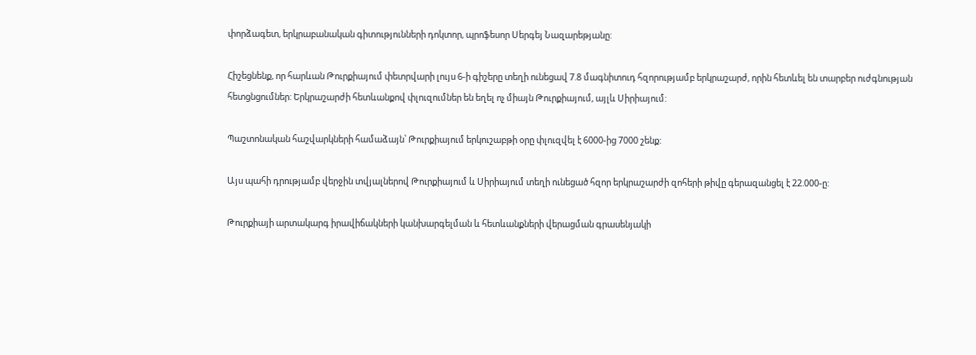փորձագետ, երկրաբանական գիտությունների դոկտոր, պրոֆեսոր Սերգեյ Նազարեթյանը:

Հիշեցնենք, որ հարևան Թուրքիայում փետրվարի լույս 6-ի գիշերը տեղի ունեցավ 7.8 մագնիտուդ հզորությամբ երկրաշարժ, որին հետևել են տարբեր ուժգնության հետցնցումներ: Երկրաշարժի հետևանքով փլուզումներ են եղել ոչ միայն Թուրքիայում, այլև Սիրիայում:

Պաշտոնական հաշվարկների համաձայն՝ Թուրքիայում երկուշաբթի օրը փլուզվել է 6000-ից 7000 շենք:

Այս պահի դրությամբ վերջին տվյալներով Թուրքիայում և Սիրիայում տեղի ունեցած հզոր երկրաշարժի զոհերի թիվը գերազանցել է 22.000-ը:

Թուրքիայի արտակարգ իրավիճակների կանխարգելման և հետևանքների վերացման գրասենյակի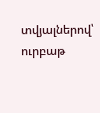տվյալներով՝ ուրբաթ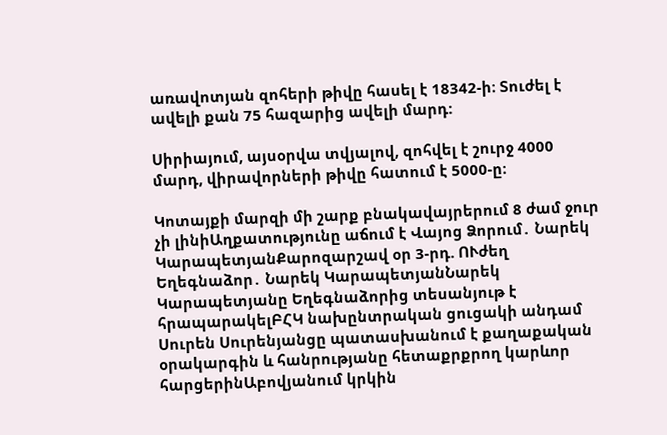առավոտյան զոհերի թիվը հասել է 18342-ի։ Տուժել է ավելի քան 75 հազարից ավելի մարդ:

Սիրիայում, այսօրվա տվյալով, զոհվել է շուրջ 4000 մարդ, վիրավորների թիվը հատում է 5000-ը։

Կոտայքի մարզի մի շարք բնակավայրերում 8 ժամ ջուր չի լինիԱղքատությունը աճում է Վայոց Ձորում․ Նարեկ ԿարապետյանՔարոզարշավ օր 3-րդ. ՈՒժեղ Եղեգնաձոր․ Նարեկ ԿարապետյանՆարեկ Կարապետյանը Եղեգնաձորից տեսանյութ է հրապարակելԲՀԿ նախընտրական ցուցակի անդամ Սուրեն Սուրենյանցը պատասխանում է քաղաքական օրակարգին և հանրությանը հետաքրքրող կարևոր հարցերինԱբովյանում կրկին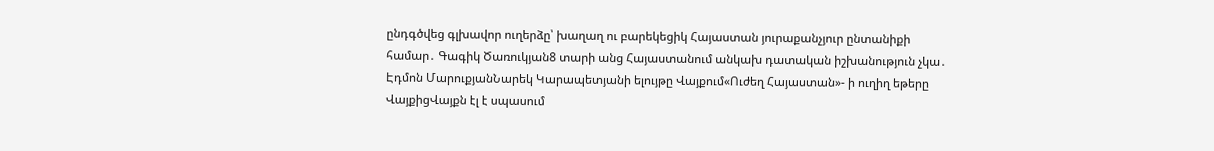ընդգծվեց գլխավոր ուղերձը՝ խաղաղ ու բարեկեցիկ Հայաստան յուրաքանչյուր ընտանիքի համար․ Գագիկ Ծառուկյան8 տարի անց Հայաստանում անկախ դատական իշխանություն չկա․ Էդմոն ՄարուքյանՆարեկ Կարապետյանի ելույթը Վայքում«Ուժեղ Հայաստան»- ի ուղիղ եթերը ՎայքիցՎայքն էլ է սպասում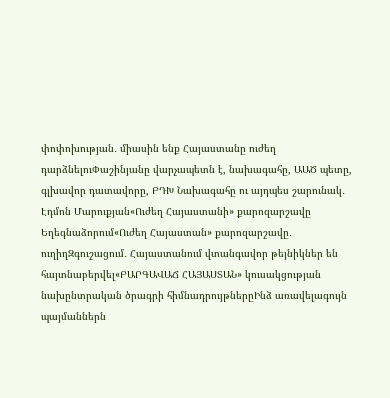փոփոխության․ միասին ենք Հայաստանը ուժեղ դարձնելուՓաշինյանը վարչապետն է, նախագահը, ԱԱԾ պետը, գլխավոր դատավորը, ԲԴԽ Նախագահը ու այդպես շարունակ․ Էդմոն Մարուքյան«Ուժեղ Հայաստանի» քարոզարշավը Եղեգնաձորում«Ուժեղ Հայաստան» քարոզարշավը․ ուղիղԶգուշացում․ Հայաստանում վտանգավոր թեյնիկներ են հայտնաբերվել«ԲԱՐԳԱՎԱՃ ՀԱՅԱՍՏԱՆ» կուսակցության նախընտրական ծրագրի հիմնադրույթներըԻնձ առավելագույն պայմաններն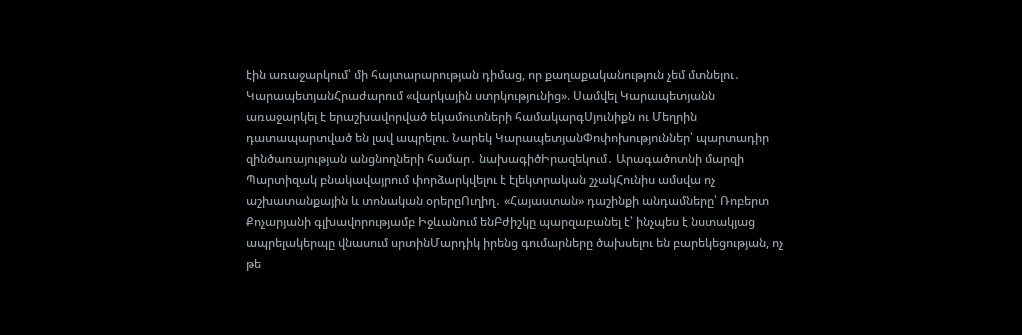էին առաջարկում՝ մի հայտարարության դիմաց, որ քաղաքականություն չեմ մտնելու․ ԿարապետյանՀրաժարում «վարկային ստրկությունից». Սամվել Կարապետյանն առաջարկել է երաշխավորված եկամուտների համակարգՍյունիքն ու Մեղրին դատապարտված են լավ ապրելու. Նարեկ ԿարապետյանՓոփոխություններ՝ պարտադիր զինծառայության անցնողների համար․ նախագիծԻրազեկում․ Արագածոտնի մարզի Պարտիզակ բնակավայրում փորձարկվելու է էլեկտրական շչակՀունիս ամսվա ոչ աշխատանքային և տոնական օրերըՈւղիղ․ «Հայաստան» դաշինքի անդամները՝ Ռոբերտ Քոչարյանի գլխավորությամբ Իջևանում ենԲժիշկը պարզաբանել է՝ ինչպես է նստակյաց ապրելակերպը վնասում սրտինՄարդիկ իրենց գումարները ծախսելու են բարեկեցության, ոչ թե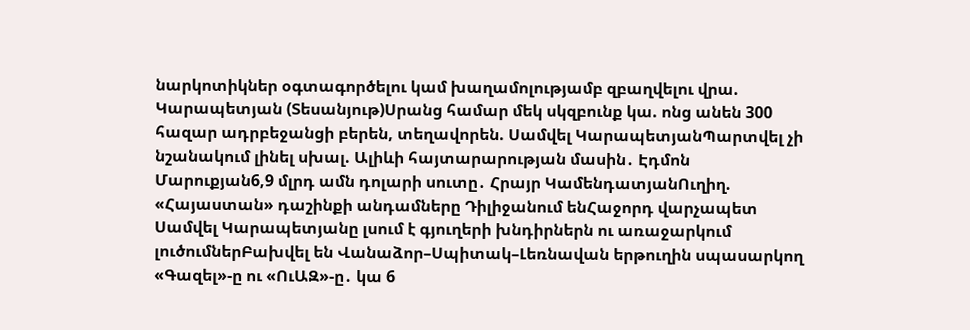նարկոտիկներ օգտագործելու կամ խաղամոլությամբ զբաղվելու վրա. Կարապետյան (Տեսանյութ)Սրանց համար մեկ սկզբունք կա. ոնց անեն 300 հազար ադրբեջանցի բերեն, տեղավորեն. Սամվել ԿարապետյանՊարտվել չի նշանակում լինել սխալ. Ալիևի հայտարարության մասին․ Էդմոն Մարուքյան6,9 մլրդ ամն դոլարի սուտը․ Հրայր ԿամենդատյանՈւղիղ. «Հայաստան» դաշինքի անդամները Դիլիջանում ենՀաջորդ վարչապետ Սամվել Կարապետյանը լսում է գյուղերի խնդիրներն ու առաջարկում լուծումներԲախվել են Վանաձոր–Սպիտակ–Լեռնավան երթուղին սպասարկող «Գազել»-ը ու «ՈւԱԶ»-ը․ կա 6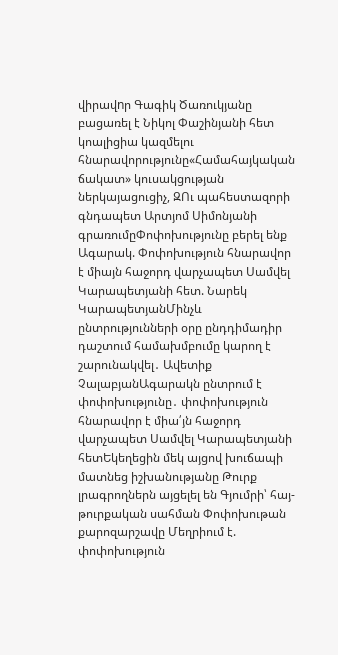վիրավnր Գագիկ Ծառուկյանը բացառել է Նիկոլ Փաշինյանի հետ կոալիցիա կազմելու հնարավորությունը«Համահայկական ճակատ» կուսակցության ներկայացուցիչ, ԶՈւ պահեստազորի գնդապետ Արտյոմ Սիմոնյանի գրառումըՓոփոխությունը բերել ենք Ագարակ. Փոփոխություն հնարավոր է միայն հաջորդ վարչապետ Սամվել Կարապետյանի հետ. Նարեկ ԿարապետյանՄինչև ընտրությունների օրը ընդդիմադիր դաշտում համախմբումը կարող է շարունակվել․ Ավետիք ՉալաբյանԱգարակն ընտրում է փոփոխությունը․ փոփոխություն հնարավոր է միա՛յն հաջորդ վարչապետ Սամվել Կարապետյանի հետԵկեղեցին մեկ այցով խուճապի մատնեց իշխանությանը Թուրք լրագրողներն այցելել են Գյումրի՝ հայ-թուրքական սահման Փոփոխութան քարոզարշավը Մեղրիում է. փոփոխություն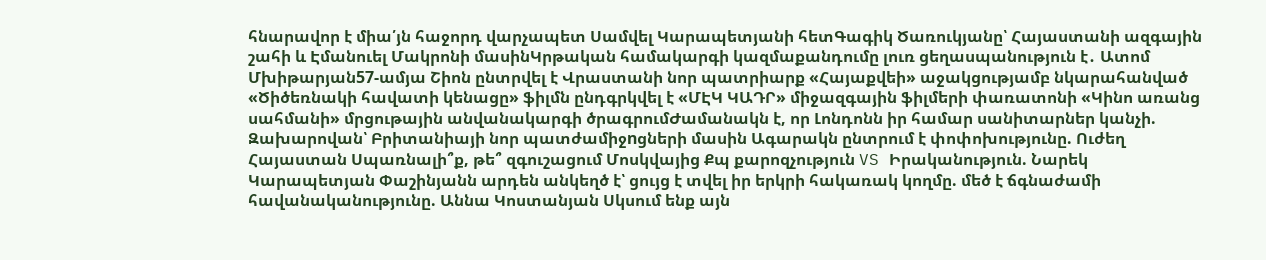հնարավոր է միա՛յն հաջորդ վարչապետ Սամվել Կարապետյանի հետԳագիկ Ծառուկյանը՝ Հայաստանի ազգային շահի և Էմանուել Մակրոնի մասինԿրթական համակարգի կազմաքանդումը լուռ ցեղասպանություն է․ Ատոմ Մխիթարյան57-ամյա Շիոն ընտրվել է Վրաստանի նոր պատրիարք «Հայաքվեի» աջակցությամբ նկարահանված «Ծիծեռնակի հավատի կենացը» ֆիլմն ընդգրկվել է «ՄԷԿ ԿԱԴՐ» միջազգային ֆիլմերի փառատոնի «Կինո առանց սահմանի» մրցութային անվանակարգի ծրագրումԺամանակն է, որ Լոնդոնն իր համար սանիտարներ կանչի. Զախարովան՝ Բրիտանիայի նոր պատժամիջnցների մասին Ագարակն ընտրում է փոփոխությունը. Ուժեղ Հայաստան Սպառնալի՞ք, թե՞ զգուշացում Մոսկվայից Քպ քարոզչություն VS Իրականություն. Նարեկ Կարապետյան Փաշինյանն արդեն անկեղծ է՝ ցույց է տվել իր երկրի հակառակ կողմը. մեծ է ճգնաժամի հավանականությունը. Աննա Կոստանյան Սկսում ենք այն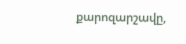քարոզարշավը,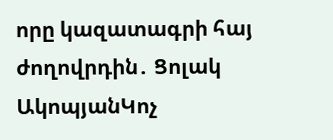որը կազատագրի հայ ժողովրդին․ Ցոլակ ԱկոպյանԿոչ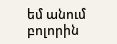եմ անում բոլորին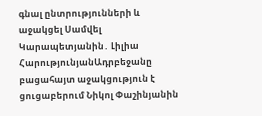գնալ ընտրությունների և աջակցել Սամվել Կարապետյանին․ Լիլիա ՀարությունյանԱդրբեջանը բացահայտ աջակցություն է ցուցաբերում Նիկոլ Փաշինյանին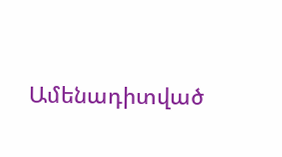Ամենադիտված